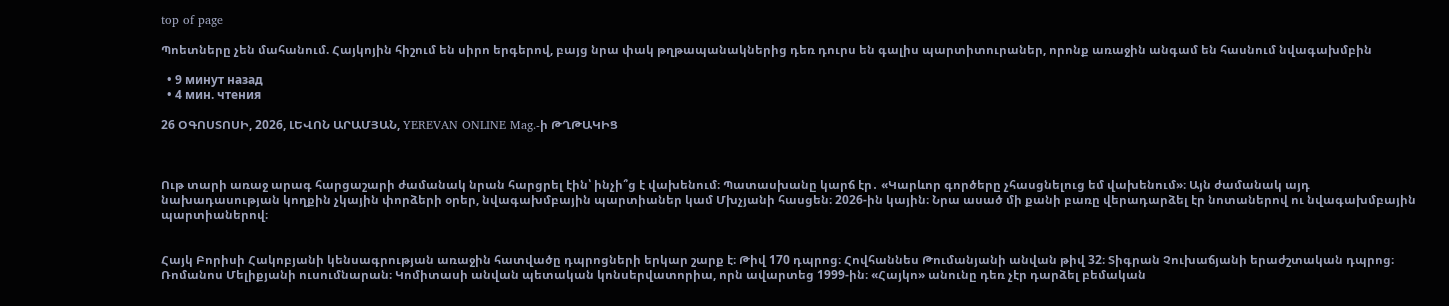top of page

Պոետները չեն մահանում. Հայկոյին հիշում են սիրո երգերով, բայց նրա փակ թղթապանակներից դեռ դուրս են գալիս պարտիտուրաներ, որոնք առաջին անգամ են հասնում նվագախմբին

  • 9 минут назад
  • 4 мин. чтения

26 ՕԳՈՍՏՈՍԻ, 2026, ԼԵՎՈՆ ԱՐԱՄՅԱՆ, YEREVAN ONLINE Mag.-ի ԹՂԹԱԿԻՑ



Ութ տարի առաջ արագ հարցաշարի ժամանակ նրան հարցրել էին՝ ինչի՞ց է վախենում։ Պատասխանը կարճ էր․ «Կարևոր գործերը չհասցնելուց եմ վախենում»։ Այն ժամանակ այդ նախադասության կողքին չկային փորձերի օրեր, նվագախմբային պարտիաներ կամ Մխչյանի հասցեն։ 2026-ին կային։ Նրա ասած մի քանի բառը վերադարձել էր նոտաներով ու նվագախմբային պարտիաներով։


Հայկ Բորիսի Հակոբյանի կենսագրության առաջին հատվածը դպրոցների երկար շարք է։ Թիվ 170 դպրոց։ Հովհաննես Թումանյանի անվան թիվ 32։ Տիգրան Չուխաճյանի երաժշտական դպրոց։ Ռոմանոս Մելիքյանի ուսումնարան։ Կոմիտասի անվան պետական կոնսերվատորիա, որն ավարտեց 1999-ին։ «Հայկո» անունը դեռ չէր դարձել բեմական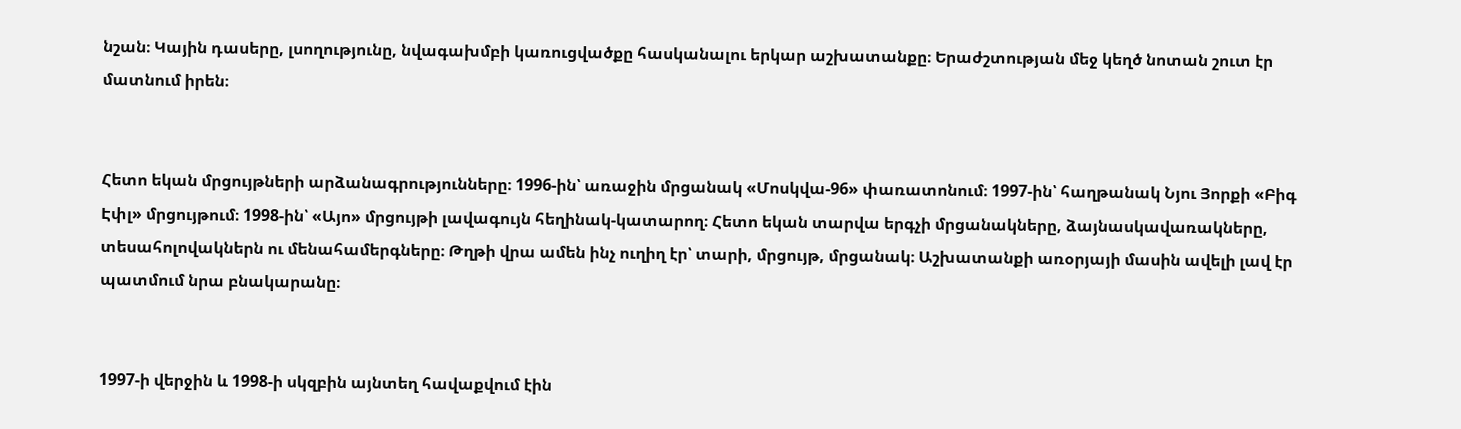նշան։ Կային դասերը, լսողությունը, նվագախմբի կառուցվածքը հասկանալու երկար աշխատանքը։ Երաժշտության մեջ կեղծ նոտան շուտ էր մատնում իրեն։


Հետո եկան մրցույթների արձանագրությունները։ 1996-ին՝ առաջին մրցանակ «Մոսկվա-96» փառատոնում։ 1997-ին՝ հաղթանակ Նյու Յորքի «Բիգ Էփլ» մրցույթում։ 1998-ին՝ «Այո» մրցույթի լավագույն հեղինակ-կատարող։ Հետո եկան տարվա երգչի մրցանակները, ձայնասկավառակները, տեսահոլովակներն ու մենահամերգները։ Թղթի վրա ամեն ինչ ուղիղ էր՝ տարի, մրցույթ, մրցանակ։ Աշխատանքի առօրյայի մասին ավելի լավ էր պատմում նրա բնակարանը։


1997-ի վերջին և 1998-ի սկզբին այնտեղ հավաքվում էին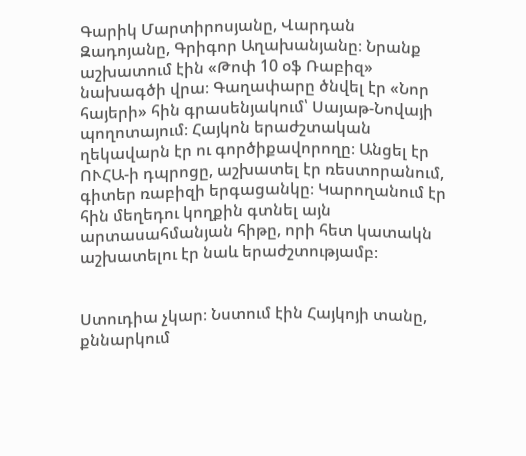Գարիկ Մարտիրոսյանը, Վարդան Զադոյանը, Գրիգոր Աղախանյանը։ Նրանք աշխատում էին «Թոփ 10 օֆ Ռաբիզ» նախագծի վրա։ Գաղափարը ծնվել էր «Նոր հայերի» հին գրասենյակում՝ Սայաթ-Նովայի պողոտայում։ Հայկոն երաժշտական ղեկավարն էր ու գործիքավորողը։ Անցել էր ՈՒՀԱ-ի դպրոցը, աշխատել էր ռեստորանում, գիտեր ռաբիզի երգացանկը։ Կարողանում էր հին մեղեդու կողքին գտնել այն արտասահմանյան հիթը, որի հետ կատակն աշխատելու էր նաև երաժշտությամբ։


Ստուդիա չկար։ Նստում էին Հայկոյի տանը, քննարկում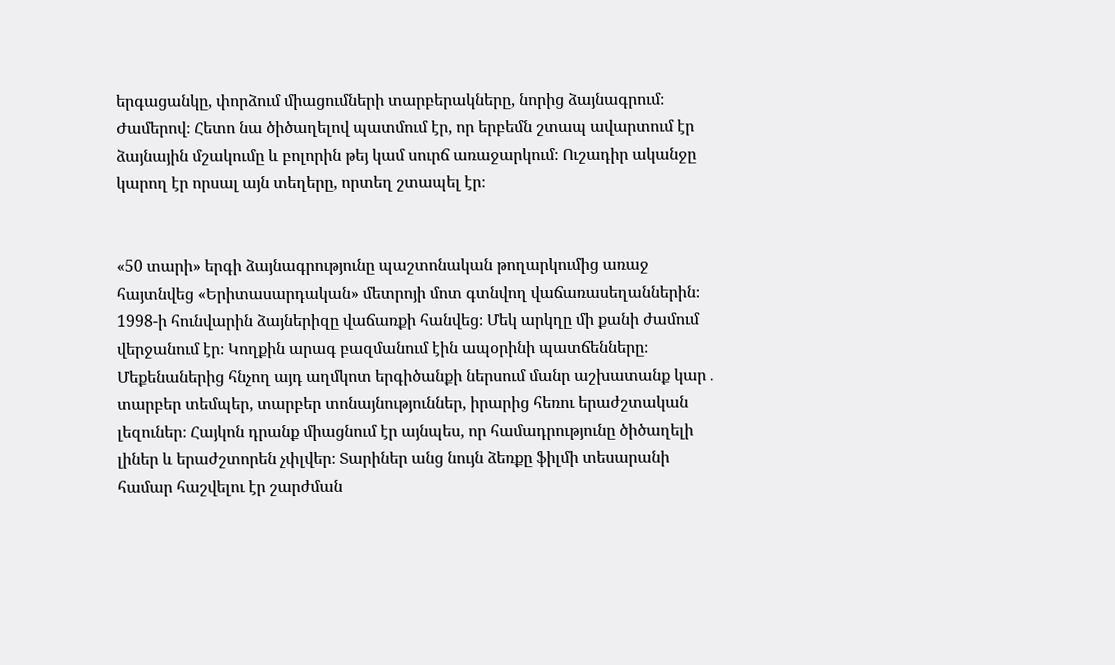երգացանկը, փորձում միացումների տարբերակները, նորից ձայնագրում։ Ժամերով։ Հետո նա ծիծաղելով պատմում էր, որ երբեմն շտապ ավարտում էր ձայնային մշակումը և բոլորին թեյ կամ սուրճ առաջարկում։ Ուշադիր ականջը կարող էր որսալ այն տեղերը, որտեղ շտապել էր։


«50 տարի» երգի ձայնագրությունը պաշտոնական թողարկումից առաջ հայտնվեց «Երիտասարդական» մետրոյի մոտ գտնվող վաճառասեղաններին։ 1998-ի հունվարին ձայներիզը վաճառքի հանվեց։ Մեկ արկղը մի քանի ժամում վերջանում էր։ Կողքին արագ բազմանում էին ապօրինի պատճենները։ Մեքենաներից հնչող այդ աղմկոտ երգիծանքի ներսում մանր աշխատանք կար․ տարբեր տեմպեր, տարբեր տոնայնություններ, իրարից հեռու երաժշտական լեզուներ։ Հայկոն դրանք միացնում էր այնպես, որ համադրությունը ծիծաղելի լիներ և երաժշտորեն չփլվեր։ Տարիներ անց նույն ձեռքը ֆիլմի տեսարանի համար հաշվելու էր շարժման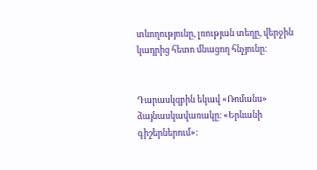տևողությունը, լռության տեղը, վերջին կադրից հետո մնացող հնչյունը։


Դարասկզբին եկավ «Ռոմանս» ձայնասկավառակը։ «Երևանի գիշերներում»։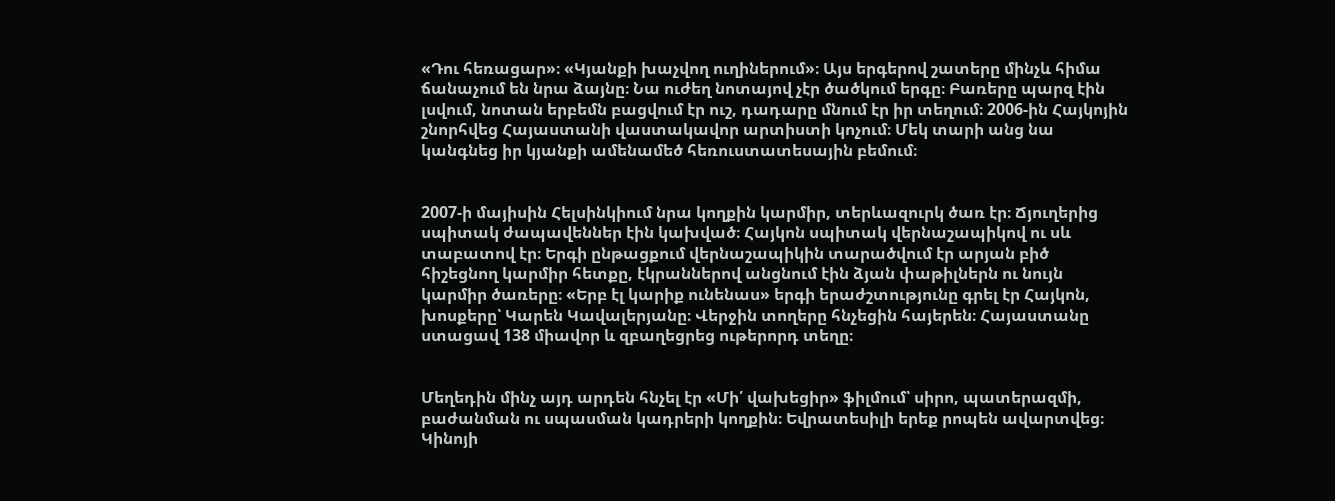«Դու հեռացար»։ «Կյանքի խաչվող ուղիներում»։ Այս երգերով շատերը մինչև հիմա ճանաչում են նրա ձայնը։ Նա ուժեղ նոտայով չէր ծածկում երգը։ Բառերը պարզ էին լսվում, նոտան երբեմն բացվում էր ուշ, դադարը մնում էր իր տեղում։ 2006-ին Հայկոյին շնորհվեց Հայաստանի վաստակավոր արտիստի կոչում։ Մեկ տարի անց նա կանգնեց իր կյանքի ամենամեծ հեռուստատեսային բեմում։


2007-ի մայիսին Հելսինկիում նրա կողքին կարմիր, տերևազուրկ ծառ էր։ Ճյուղերից սպիտակ ժապավեններ էին կախված։ Հայկոն սպիտակ վերնաշապիկով ու սև տաբատով էր։ Երգի ընթացքում վերնաշապիկին տարածվում էր արյան բիծ հիշեցնող կարմիր հետքը, էկրաններով անցնում էին ձյան փաթիլներն ու նույն կարմիր ծառերը։ «Երբ էլ կարիք ունենաս» երգի երաժշտությունը գրել էր Հայկոն, խոսքերը՝ Կարեն Կավալերյանը։ Վերջին տողերը հնչեցին հայերեն։ Հայաստանը ստացավ 138 միավոր և զբաղեցրեց ութերորդ տեղը։


Մեղեդին մինչ այդ արդեն հնչել էր «Մի՛ վախեցիր» ֆիլմում՝ սիրո, պատերազմի, բաժանման ու սպասման կադրերի կողքին։ Եվրատեսիլի երեք րոպեն ավարտվեց։ Կինոյի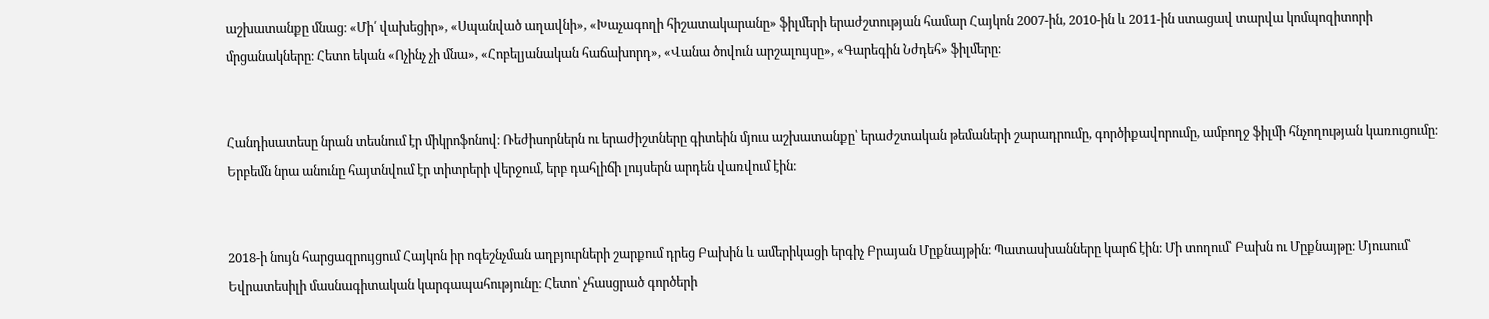աշխատանքը մնաց։ «Մի՛ վախեցիր», «Սպանված աղավնի», «Խաչագողի հիշատակարանը» ֆիլմերի երաժշտության համար Հայկոն 2007-ին, 2010-ին և 2011-ին ստացավ տարվա կոմպոզիտորի մրցանակները։ Հետո եկան «Ոչինչ չի մնա», «Հոբելյանական հաճախորդ», «Վանա ծովուն արշալույսը», «Գարեգին Նժդեհ» ֆիլմերը։


Հանդիսատեսը նրան տեսնում էր միկրոֆոնով։ Ռեժիսորներն ու երաժիշտները գիտեին մյուս աշխատանքը՝ երաժշտական թեմաների շարադրումը, գործիքավորումը, ամբողջ ֆիլմի հնչողության կառուցումը։ Երբեմն նրա անունը հայտնվում էր տիտրերի վերջում, երբ դահլիճի լույսերն արդեն վառվում էին։


2018-ի նույն հարցազրույցում Հայկոն իր ոգեշնչման աղբյուրների շարքում դրեց Բախին և ամերիկացի երգիչ Բրայան Մըքնայթին։ Պատասխանները կարճ էին։ Մի տողում՝ Բախն ու Մըքնայթը։ Մյուսում՝ Եվրատեսիլի մասնագիտական կարգապահությունը։ Հետո՝ չհասցրած գործերի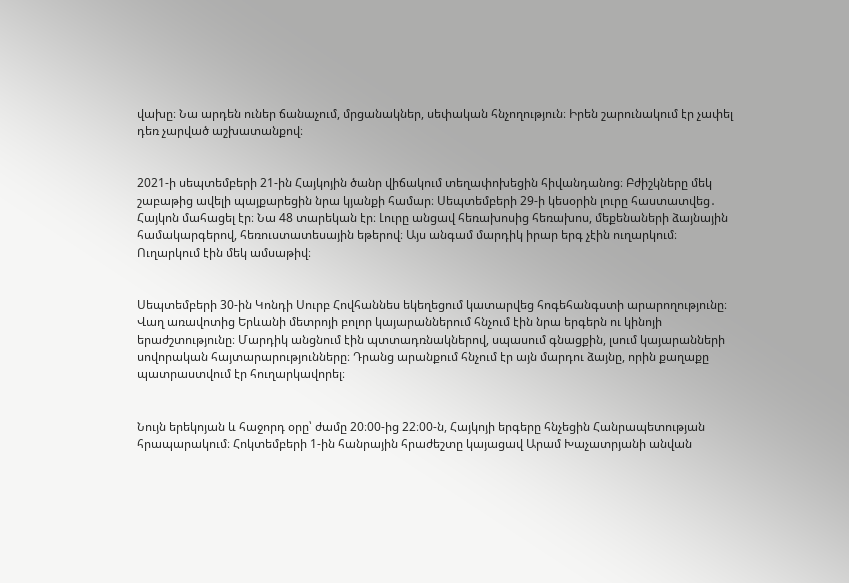վախը։ Նա արդեն ուներ ճանաչում, մրցանակներ, սեփական հնչողություն։ Իրեն շարունակում էր չափել դեռ չարված աշխատանքով։


2021-ի սեպտեմբերի 21-ին Հայկոյին ծանր վիճակում տեղափոխեցին հիվանդանոց։ Բժիշկները մեկ շաբաթից ավելի պայքարեցին նրա կյանքի համար։ Սեպտեմբերի 29-ի կեսօրին լուրը հաստատվեց․ Հայկոն մահացել էր։ Նա 48 տարեկան էր։ Լուրը անցավ հեռախոսից հեռախոս, մեքենաների ձայնային համակարգերով, հեռուստատեսային եթերով։ Այս անգամ մարդիկ իրար երգ չէին ուղարկում։ Ուղարկում էին մեկ ամսաթիվ։


Սեպտեմբերի 30-ին Կոնդի Սուրբ Հովհաննես եկեղեցում կատարվեց հոգեհանգստի արարողությունը։ Վաղ առավոտից Երևանի մետրոյի բոլոր կայարաններում հնչում էին նրա երգերն ու կինոյի երաժշտությունը։ Մարդիկ անցնում էին պտտադռնակներով, սպասում գնացքին, լսում կայարանների սովորական հայտարարությունները։ Դրանց արանքում հնչում էր այն մարդու ձայնը, որին քաղաքը պատրաստվում էր հուղարկավորել։


Նույն երեկոյան և հաջորդ օրը՝ ժամը 20։00-ից 22։00-ն, Հայկոյի երգերը հնչեցին Հանրապետության հրապարակում։ Հոկտեմբերի 1-ին հանրային հրաժեշտը կայացավ Արամ Խաչատրյանի անվան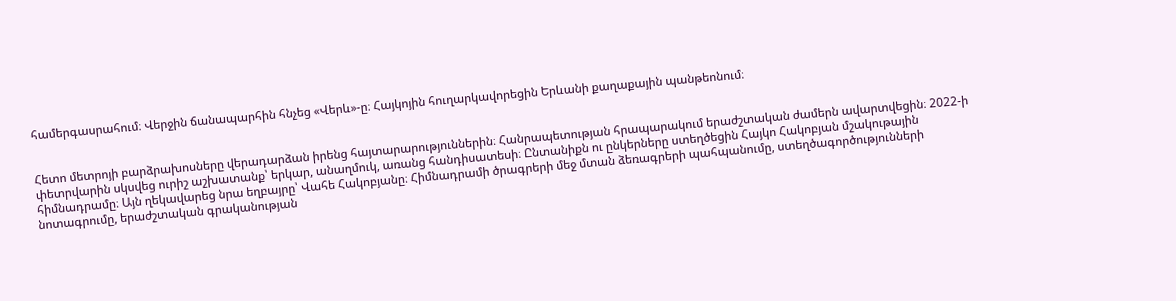համերգասրահում։ Վերջին ճանապարհին հնչեց «Վերև»-ը։ Հայկոյին հուղարկավորեցին Երևանի քաղաքային պանթեոնում։


Հետո մետրոյի բարձրախոսները վերադարձան իրենց հայտարարություններին։ Հանրապետության հրապարակում երաժշտական ժամերն ավարտվեցին։ 2022-ի փետրվարին սկսվեց ուրիշ աշխատանք՝ երկար, անաղմուկ, առանց հանդիսատեսի։ Ընտանիքն ու ընկերները ստեղծեցին Հայկո Հակոբյան մշակութային հիմնադրամը։ Այն ղեկավարեց նրա եղբայրը՝ Վահե Հակոբյանը։ Հիմնադրամի ծրագրերի մեջ մտան ձեռագրերի պահպանումը, ստեղծագործությունների նոտագրումը, երաժշտական գրականության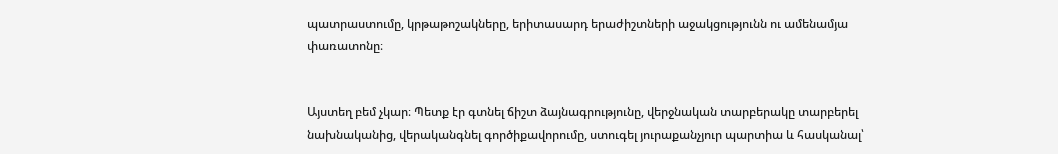պատրաստումը, կրթաթոշակները, երիտասարդ երաժիշտների աջակցությունն ու ամենամյա փառատոնը։


Այստեղ բեմ չկար։ Պետք էր գտնել ճիշտ ձայնագրությունը, վերջնական տարբերակը տարբերել նախնականից, վերականգնել գործիքավորումը, ստուգել յուրաքանչյուր պարտիա և հասկանալ՝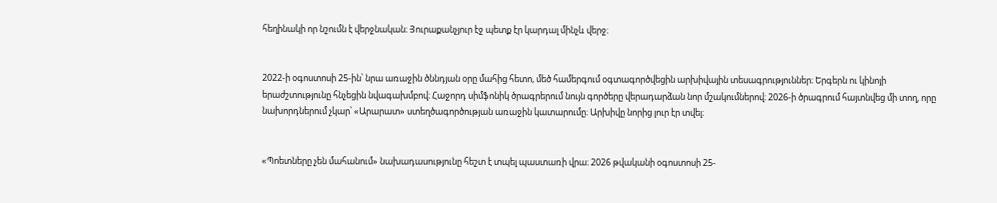հեղինակի որ նշումն է վերջնական։ Յուրաքանչյուր էջ պետք էր կարդալ մինչև վերջ։


2022-ի օգոստոսի 25-ին՝ նրա առաջին ծննդյան օրը մահից հետո, մեծ համերգում օգտագործվեցին արխիվային տեսագրություններ։ Երգերն ու կինոյի երաժշտությունը հնչեցին նվագախմբով։ Հաջորդ սիմֆոնիկ ծրագրերում նույն գործերը վերադարձան նոր մշակումներով։ 2026-ի ծրագրում հայտնվեց մի տող, որը նախորդներում չկար՝ «Արարատ» ստեղծագործության առաջին կատարումը։ Արխիվը նորից լուր էր տվել։


«Պոետները չեն մահանում» նախադասությունը հեշտ է տպել պաստառի վրա։ 2026 թվականի օգոստոսի 25-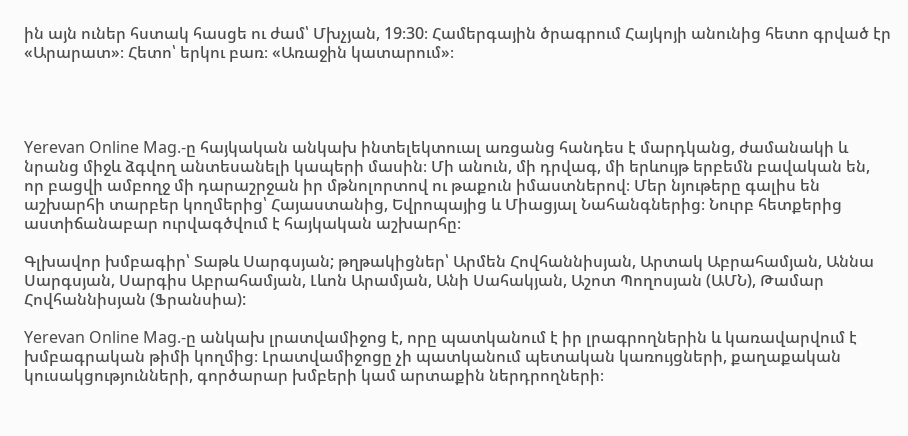ին այն ուներ հստակ հասցե ու ժամ՝ Մխչյան, 19։30։ Համերգային ծրագրում Հայկոյի անունից հետո գրված էր «Արարատ»։ Հետո՝ երկու բառ։ «Առաջին կատարում»։




Yerevan Online Mag.-ը հայկական անկախ ինտելեկտուալ առցանց հանդես է մարդկանց, ժամանակի և նրանց միջև ձգվող անտեսանելի կապերի մասին։ Մի անուն, մի դրվագ, մի երևույթ երբեմն բավական են, որ բացվի ամբողջ մի դարաշրջան իր մթնոլորտով ու թաքուն իմաստներով։ Մեր նյութերը գալիս են աշխարհի տարբեր կողմերից՝ Հայաստանից, Եվրոպայից և Միացյալ Նահանգներից։ Նուրբ հետքերից աստիճանաբար ուրվագծվում է հայկական աշխարհը։

Գլխավոր խմբագիր՝ Տաթև Սարգսյան; թղթակիցներ՝ Արմեն Հովհաննիսյան, Արտակ Աբրահամյան, Աննա Սարգսյան, Սարգիս Աբրահամյան, Լևոն Արամյան, Անի Սահակյան, Աշոտ Պողոսյան (ԱՄՆ), Թամար Հովհաննիսյան (Ֆրանսիա):

Yerevan Online Mag.-ը անկախ լրատվամիջոց է, որը պատկանում է իր լրագրողներին և կառավարվում է խմբագրական թիմի կողմից։ Լրատվամիջոցը չի պատկանում պետական կառույցների, քաղաքական կուսակցությունների, գործարար խմբերի կամ արտաքին ներդրողների։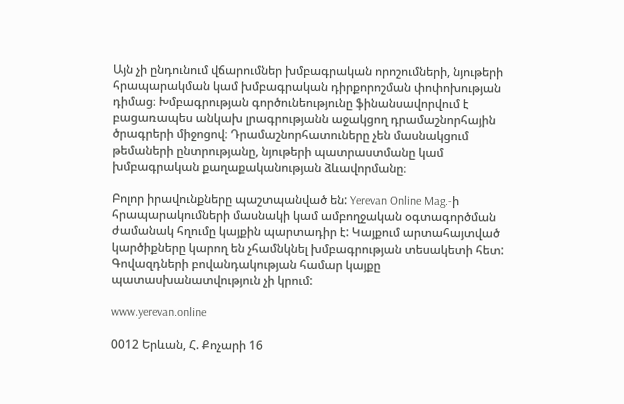Այն չի ընդունում վճարումներ խմբագրական որոշումների, նյութերի հրապարակման կամ խմբագրական դիրքորոշման փոփոխության դիմաց։ Խմբագրության գործունեությունը ֆինանսավորվում է բացառապես անկախ լրագրությանն աջակցող դրամաշնորհային ծրագրերի միջոցով։ Դրամաշնորհատուները չեն մասնակցում թեմաների ընտրությանը, նյութերի պատրաստմանը կամ խմբագրական քաղաքականության ձևավորմանը։

Բոլոր իրավունքները պաշտպանված են: Yerevan Online Mag.-ի հրապարակումների մասնակի կամ ամբողջական օգտագործման ժամանակ հղումը կայքին պարտադիր է: Կայքում արտահայտված կարծիքները կարող են չհամնկնել խմբագրության տեսակետի հետ: Գովազդների բովանդակության համար կայքը պատասխանատվություն չի կրում:

www.yerevan.online

0012 Երևան, Հ. Քոչարի 16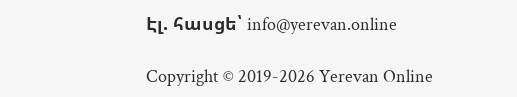Էլ. հասցե՝ info@yerevan.online

Copyright © 2019-2026 Yerevan Online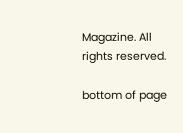Magazine. All rights reserved.

bottom of page